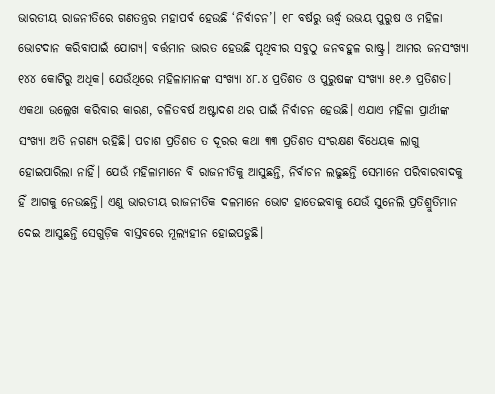ଭାରତୀୟ ରାଜନୀତିରେ ଗଣତନ୍ତ୍ରର ମହାପର୍ବ ହେଉଛି ‘ନିର୍ବାଚନ’। ୧୮ ବର୍ଷରୁ ଊର୍ଦ୍ଧ୍ବ ଉଭୟ ପୁରୁଷ ଓ ମହିଳା ଭୋଟଦାନ କରିବାପାଇଁ ଯୋଗ୍ୟ। ବର୍ତ୍ତମାନ ଭାରତ ହେଉଛି ପୃଥିବୀର ସବୁଠୁ ଜନବହୁଳ ରାଷ୍ଟ୍ର। ଆମର ଜନସଂଖ୍ୟା ୧୪୪ କୋଟିରୁ ଅଧିକ। ଯେଉଁଥିରେ ମହିଳାମାନଙ୍କ ସଂଖ୍ୟା ୪୮.୪ ପ୍ରତିଶତ ଓ ପୁରୁଷଙ୍କ ସଂଖ୍ୟା ୫୧.୬ ପ୍ରତିଶତ। ଏକଥା ଉଲ୍ଲେଖ କରିବାର କାରଣ, ଚଳିତବର୍ଷ ଅଷ୍ଟାଦଶ ଥର ପାଇଁ ନିର୍ବାଚନ ହେଉଛି। ଏଯାଏ ମହିଳା ପ୍ରାର୍ଥୀଙ୍କ ସଂଖ୍ୟା ଅତି ନଗଣ୍ୟ ରହିଛି। ପଚାଶ ପ୍ରତିଶତ ତ ଦୂରର କଥା ୩୩ ପ୍ରତିଶତ ସଂରକ୍ଷଣ ବିଧେୟକ ଲାଗୁ ହୋଇପାରିଲା ନାହିଁ। ଯେଉଁ ମହିଳାମାନେ ବି ରାଜନୀତିକୁ ଆସୁଛନ୍ତି, ନିର୍ବାଚନ ଲଢୁଛନ୍ତି ସେମାନେ ପରିବାରବାଦକୁ ହିଁ ଆଗକୁ ନେଉଛନ୍ତି। ଏଣୁ ଭାରତୀୟ ରାଜନୀତିକ ଦଳମାନେ ଭୋଟ ହାତେଇବାକୁ ଯେଉଁ ସୁନେଲି ପ୍ରତିଶ୍ରୁତିମାନ ଦେଇ ଆସୁଛନ୍ତି ସେଗୁଡ଼ିକ ବାସ୍ତବରେ ମୂଲ୍ୟହୀନ ହୋଇପଡୁଛି।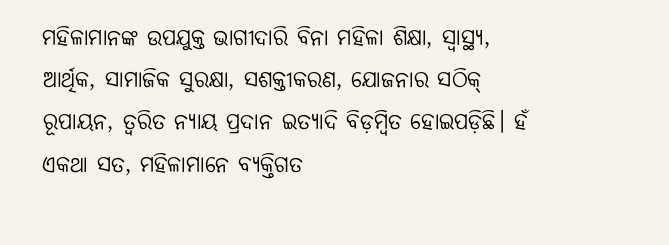ମହିଳାମାନଙ୍କ ଉପଯୁକ୍ତ ଭାଗୀଦାରି ବିନା ମହିଳା ଶିକ୍ଷା, ସ୍ବାସ୍ଥ୍ୟ, ଆର୍ଥିକ, ସାମାଜିକ ସୁରକ୍ଷା, ସଶକ୍ତୀକରଣ, ଯୋଜନାର ସଠିକ୍ ରୂପାୟନ, ତ୍ବରିତ ନ୍ୟାୟ ପ୍ରଦାନ ଇତ୍ୟାଦି ବିଡ଼ମ୍ବିତ ହୋଇପଡ଼ିଛି। ହଁ ଏକଥା ସତ, ମହିଳାମାନେ ବ୍ୟକ୍ତିଗତ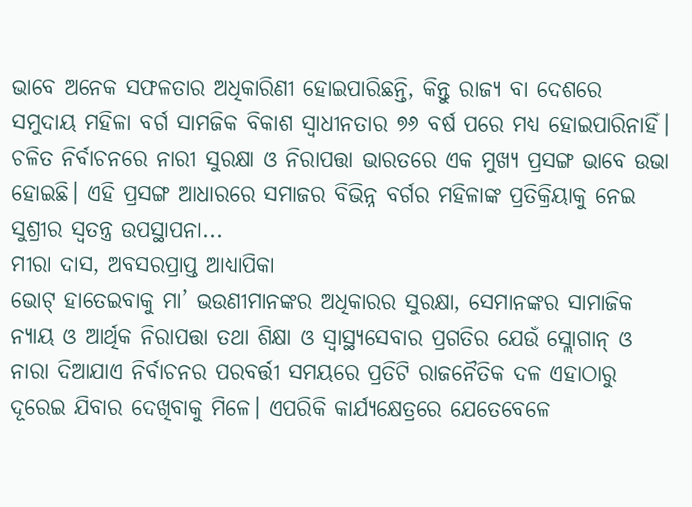ଭାବେ ଅନେକ ସଫଳତାର ଅଧିକାରିଣୀ ହୋଇପାରିଛନ୍ତି, କିନ୍ତୁ ରାଜ୍ୟ ବା ଦେଶରେ ସମୁଦାୟ ମହିଳା ବର୍ଗ ସାମଜିକ ବିକାଶ ସ୍ବାଧୀନତାର ୭୬ ବର୍ଷ ପରେ ମଧ୍ୟ ହୋଇପାରିନାହିଁ। ଚଳିତ ନିର୍ବାଚନରେ ନାରୀ ସୁରକ୍ଷା ଓ ନିରାପତ୍ତା ଭାରତରେ ଏକ ମୁଖ୍ୟ ପ୍ରସଙ୍ଗ ଭାବେ ଉଭା ହୋଇଛି। ଏହି ପ୍ରସଙ୍ଗ ଆଧାରରେ ସମାଜର ବିଭିନ୍ନ ବର୍ଗର ମହିଳାଙ୍କ ପ୍ରତିକ୍ରିୟାକୁ ନେଇ ସୁଶ୍ରୀର ସ୍ବତନ୍ତ୍ର ଉପସ୍ଥାପନା...
ମୀରା ଦାସ, ଅବସରପ୍ରାପ୍ତ ଆଧ୍ୟାପିକା
ଭୋଟ୍ ହାତେଇବାକୁ ମା’ ଭଉଣୀମାନଙ୍କର ଅଧିକାରର ସୁରକ୍ଷା, ସେମାନଙ୍କର ସାମାଜିକ ନ୍ୟାୟ ଓ ଆର୍ଥିକ ନିରାପତ୍ତା ତଥା ଶିକ୍ଷା ଓ ସ୍ୱାସ୍ଥ୍ୟସେବାର ପ୍ରଗତିର ଯେଉଁ ସ୍ଲୋଗାନ୍ ଓ ନାରା ଦିଆଯାଏ ନିର୍ବାଚନର ପରବର୍ତ୍ତୀ ସମୟରେ ପ୍ରତିଟି ରାଜନୈତିକ ଦଳ ଏହାଠାରୁ ଦୂରେଇ ଯିବାର ଦେଖିବାକୁ ମିଳେ। ଏପରିକି କାର୍ଯ୍ୟକ୍ଷେତ୍ରରେ ଯେତେବେଳେ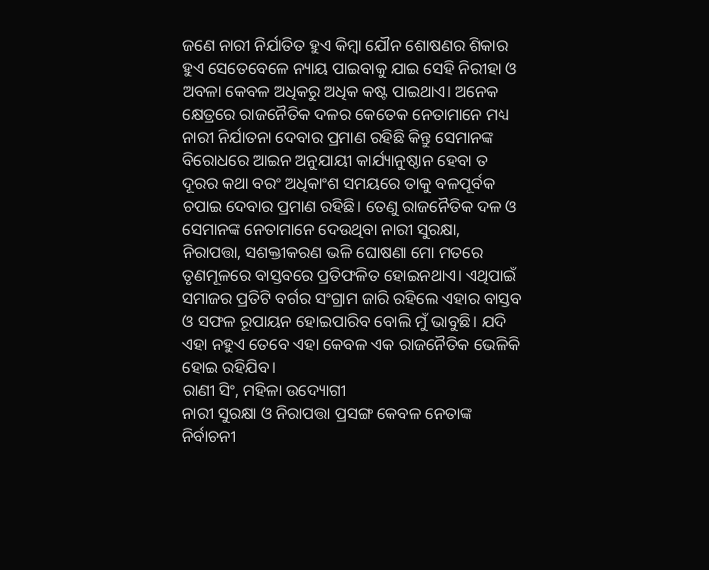ଜଣେ ନାରୀ ନିର୍ଯାତିତ ହୁଏ କିମ୍ବା ଯୌନ ଶୋଷଣର ଶିକାର ହୁଏ ସେତେବେଳେ ନ୍ୟାୟ ପାଇବାକୁ ଯାଇ ସେହି ନିରୀହା ଓ ଅବଳା କେବଳ ଅଧିକରୁ ଅଧିକ କଷ୍ଟ ପାଇଥାଏ। ଅନେକ କ୍ଷେତ୍ରରେ ରାଜନୈତିକ ଦଳର କେତେକ ନେତାମାନେ ମଧ୍ୟ ନାରୀ ନିର୍ଯାତନା ଦେବାର ପ୍ରମାଣ ରହିଛି କିନ୍ତୁ ସେମାନଙ୍କ ବିରୋଧରେ ଆଇନ ଅନୁଯାୟୀ କାର୍ଯ୍ୟାନୁଷ୍ଠାନ ହେବା ତ ଦୂରର କଥା ବରଂ ଅଧିକାଂଶ ସମୟରେ ତାକୁ ବଳପୂର୍ବକ ଚପାଇ ଦେବାର ପ୍ରମାଣ ରହିଛି। ତେଣୁ ରାଜନୈତିକ ଦଳ ଓ ସେମାନଙ୍କ ନେତାମାନେ ଦେଉଥିବା ନାରୀ ସୁରକ୍ଷା, ନିରାପତ୍ତା, ସଶକ୍ତୀକରଣ ଭଳି ଘୋଷଣା ମୋ ମତରେ ତୃଣମୂଳରେ ବାସ୍ତବରେ ପ୍ରତିଫଳିତ ହୋଇନଥାଏ। ଏଥିପାଇଁ ସମାଜର ପ୍ରତିଟି ବର୍ଗର ସଂଗ୍ରାମ ଜାରି ରହିଲେ ଏହାର ବାସ୍ତବ ଓ ସଫଳ ରୂପାୟନ ହୋଇପାରିବ ବୋଲି ମୁଁ ଭାବୁଛି। ଯଦି ଏହା ନହୁଏ ତେବେ ଏହା କେବଳ ଏକ ରାଜନୈତିକ ଭେଳିକି ହୋଇ ରହିଯିବ।
ରାଣୀ ସିଂ, ମହିଳା ଉଦ୍ୟୋଗୀ
ନାରୀ ସୁରକ୍ଷା ଓ ନିରାପତ୍ତା ପ୍ରସଙ୍ଗ କେବଳ ନେତାଙ୍କ ନିର୍ବାଚନୀ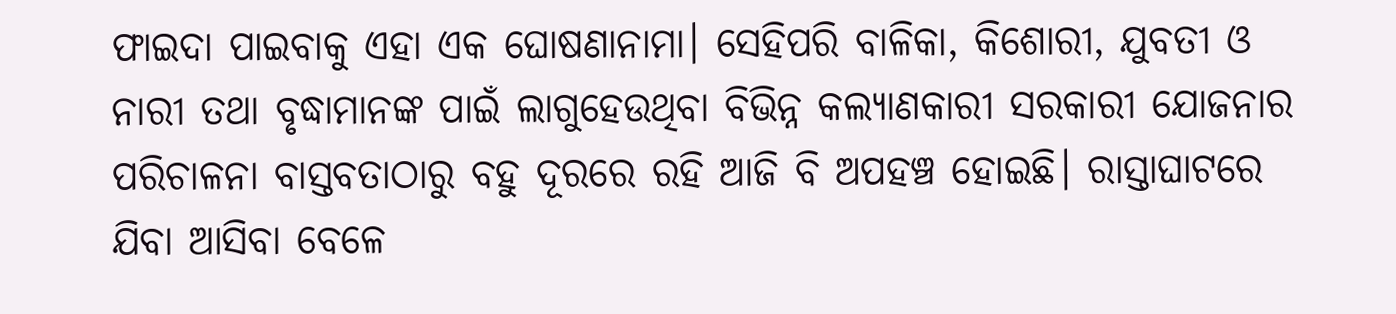ଫାଇଦା ପାଇବାକୁ ଏହା ଏକ ଘୋଷଣାନାମା। ସେହିପରି ବାଳିକା, କିଶୋରୀ, ଯୁବତୀ ଓ ନାରୀ ତଥା ବୃଦ୍ଧାମାନଙ୍କ ପାଇଁ ଲାଗୁହେଉଥିବା ବିଭିନ୍ନ କଲ୍ୟାଣକାରୀ ସରକାରୀ ଯୋଜନାର ପରିଚାଳନା ବାସ୍ତବତାଠାରୁ ବହୁ ଦୂରରେ ରହି ଆଜି ବି ଅପହଞ୍ଚ ହୋଇଛି। ରାସ୍ତାଘାଟରେ ଯିବା ଆସିବା ବେଳେ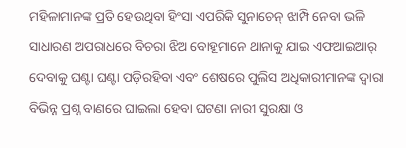ମହିଳାମାନଙ୍କ ପ୍ରତି ହେଉଥିବା ହିଂସା ଏପରିକି ସୁନାଚେନ୍ ଝାମ୍ପି ନେବା ଭଳି ସାଧାରଣ ଅପରାଧରେ ବିଚରା ଝିଅ ବୋହୂମାନେ ଥାନାକୁ ଯାଇ ଏଫଆଇଆର୍ ଦେବାକୁ ଘଣ୍ଟା ଘଣ୍ଟା ପଡ଼ିରହିବା ଏବଂ ଶେଷରେ ପୁଲିସ ଅଧିକାରୀମାନଙ୍କ ଦ୍ୱାରା ବିଭିନ୍ନ ପ୍ରଶ୍ନ ବାଣରେ ଘାଇଲା ହେବା ଘଟଣା ନାରୀ ସୁରକ୍ଷା ଓ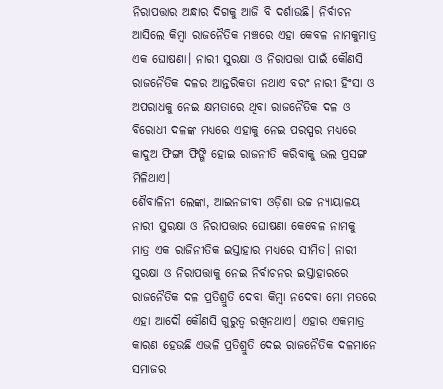ନିରାପତ୍ତାର ଅନ୍ଧାର ଦିଗକୁ ଆଜି ବି ଦର୍ଶାଉଛି। ନିର୍ବାଚନ ଆସିଲେ କିମ୍ବା ରାଜନୈତିକ ମଞ୍ଚରେ ଏହା କେବଳ ନାମକୁମାତ୍ର ଏକ ଘୋଷଣା। ନାରୀ ସୁରକ୍ଷା ଓ ନିରାପତ୍ତା ପାଇଁ କୌଣସି ରାଜନୈତିକ ଦଳର ଆନ୍ତରିକତା ନଥାଏ ବରଂ ନାରୀ ହିଂସା ଓ ଅପରାଧକୁ ନେଇ କ୍ଷମତାରେ ଥିବା ରାଜନୈତିକ ଦଳ ଓ ବିରୋଧୀ ଦଳଙ୍କ ମଧ୍ୟରେ ଏହାକୁ ନେଇ ପରସ୍ପର ମଧ୍ୟରେ କାଦୁଅ ଫିଙ୍ଗା ଫିଙ୍ଗି ହୋଇ ରାଜନୀତି କରିବାକୁ ଭଲ ପ୍ରସଙ୍ଗ ମିଳିଥାଏ।
ଶୈବାଳିନୀ ଲେଙ୍କା, ଆଇନଜୀବୀ ଓଡ଼ିଶା ଉଚ୍ଚ ନ୍ୟାୟାଳୟ
ନାରୀ ସୁରକ୍ଷା ଓ ନିରାପତ୍ତାର ଘୋଷଣା କେବେଳ ନାମକୁ ମାତ୍ର ଏକ ରାଜିନୀତିକ ଇସ୍ତାହାର ମଧ୍ୟରେ ସୀମିତ। ନାରୀ ସୁରକ୍ଷା ଓ ନିରାପତ୍ତାକୁ ନେଇ ନିର୍ବାଚନର ଇସ୍ତାହାରରେ ରାଜନୈତିକ ଦଳ ପ୍ରତିଶ୍ରୁତି ଦେବା କିମ୍ବା ନଦେବା ମୋ ମତରେ ଏହା ଆଦୌ କୌଣସି ଗୁରୁତ୍ୱ ରଖିନଥାଏ। ଏହାର ଏକମାତ୍ର କାରଣ ହେଉଛି ଏଭଳି ପ୍ରତିଶ୍ରୁତି ଦେଇ ରାଜନୈତିକ ଦଳମାନେ ସମାଜର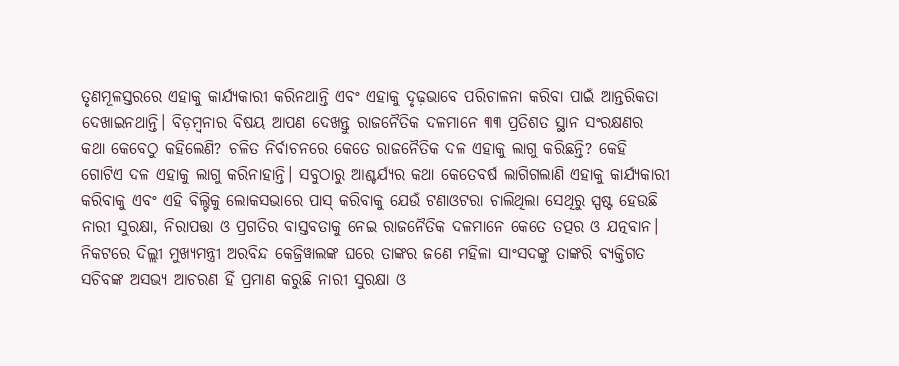ତୃଣମୂଳସ୍ତରରେ ଏହାକୁ କାର୍ଯ୍ୟକାରୀ କରିନଥାନ୍ତି ଏବଂ ଏହାକୁ ଦୃଢ଼ଭାବେ ପରିଚାଳନା କରିବା ପାଇଁ ଆନ୍ତରିକତା ଦେଖାଇନଥାନ୍ତି। ବିଡ଼ମ୍ବନାର ବିଷୟ ଆପଣ ଦେଖନ୍ତୁ ରାଜନୈତିକ ଦଳମାନେ ୩୩ ପ୍ରତିଶତ ସ୍ଥାନ ସଂରକ୍ଷଣର କଥା କେବେଠୁ କହିଲେଣି? ଚଳିତ ନିର୍ବାଚନରେ କେତେ ରାଜନୈତିକ ଦଳ ଏହାକୁ ଲାଗୁ କରିଛନ୍ତି? କେହି ଗୋଟିଏ ଦଳ ଏହାକୁ ଲାଗୁ କରିନାହାନ୍ତି। ସବୁଠାରୁ ଆଶ୍ଚର୍ଯ୍ୟର କଥା କେତେବର୍ଷ ଲାଗିଗଲାଣି ଏହାକୁ କାର୍ଯ୍ୟକାରୀ କରିବାକୁ ଏବଂ ଏହି ବିଲ୍ଟିକୁ ଲୋକସଭାରେ ପାସ୍ କରିବାକୁ ଯେଉଁ ଟଣାଓଟରା ଚାଲିଥିଲା ସେଥିରୁ ସ୍ପଷ୍ଟ ହେଉଛି ନାରୀ ସୁରକ୍ଷା, ନିରାପତ୍ତା ଓ ପ୍ରଗତିର ବାସ୍ତବତାକୁ ନେଇ ରାଜନୈତିକ ଦଳମାନେ କେତେ ତତ୍ପର ଓ ଯତ୍ନବାନ। ନିକଟରେ ଦିଲ୍ଲୀ ମୁଖ୍ୟମନ୍ତ୍ରୀ ଅରବିନ୍ଦ କେଜ୍ରିୱାଲଙ୍କ ଘରେ ତାଙ୍କର ଜଣେ ମହିଳା ସାଂସଦଙ୍କୁ ତାଙ୍କରି ବ୍ୟକ୍ତିଗତ ସଚିବଙ୍କ ଅସଭ୍ୟ ଆଚରଣ ହିଁ ପ୍ରମାଣ କରୁଛି ନାରୀ ସୁରକ୍ଷା ଓ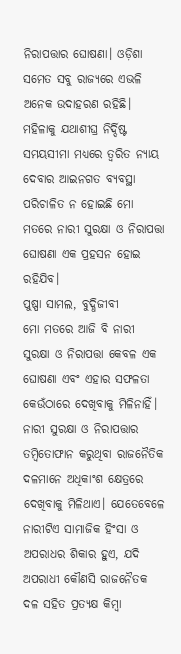ନିରାପତ୍ତାର ଘୋଷଣା। ଓଡ଼ିଶା ସମେତ ସବୁ ରାଜ୍ୟରେ ଏଭଳି ଅନେକ ଉଦାହରଣ ରହିଛି। ମହିଳାକୁ ଯଥାଶୀଘ୍ର ନିର୍ଦ୍ଦିଷ୍ଟ ସମୟସୀମା ମଧ୍ୟରେ ତ୍ୱରିତ ନ୍ୟାୟ ଦେବାର ଆଇନଗତ ବ୍ୟବସ୍ଥା ପରିଚାଳିତ ନ ହୋଇଛି ମୋ ମତରେ ନାରୀ ସୁରକ୍ଷା ଓ ନିରାପତ୍ତା ଘୋଷଣା ଏକ ପ୍ରହସନ ହୋଇ ରହିଯିବ।
ପୁଷ୍ପା ସାମଲ, ବୁଦ୍ଧିଜୀବୀ
ମୋ ମତରେ ଆଜି ବି ନାରୀ ସୁରକ୍ଷା ଓ ନିରାପତ୍ତା କେବଳ ଏକ ଘୋଷଣା ଏବଂ ଏହାର ସଫଳତା କେଉଁଠାରେ ଦେଖିବାକୁ ମିଳିନାହିଁ। ନାରୀ ସୁରକ୍ଷା ଓ ନିରାପତ୍ତାର ତମ୍ବିତୋଫାନ କରୁଥିବା ରାଜନୈତିକ ଦଳମାନେ ଅଧିକାଂଶ କ୍ଷେତ୍ରରେ ଦେଖିବାକୁ ମିଳିଥାଏ। ଯେତେବେଳେ ନାରୀଟିଏ ସାମାଜିକ ହିଂସା ଓ ଅପରାଧର ଶିକାର ହୁଏ, ଯଦି ଅପରାଧୀ କୌଣସି ରାଜନୈତକ ଦଳ ସହିତ ପ୍ରତ୍ୟକ୍ଷ କିମ୍ବା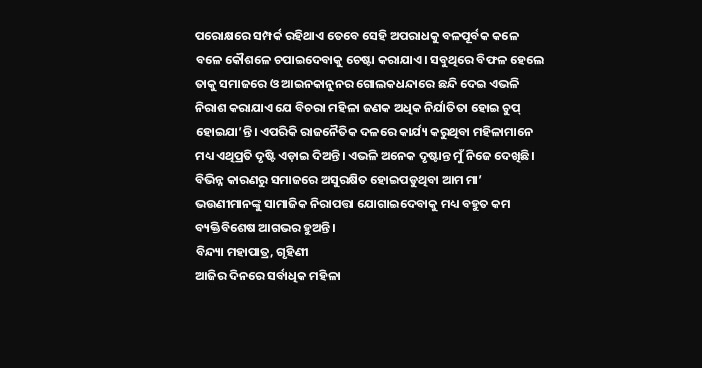ପରୋକ୍ଷରେ ସମ୍ପର୍କ ରହିଥାଏ ତେବେ ସେହି ଅପରାଧକୁ ବଳପୂର୍ବକ କଳେ ବଳେ କୌଶଳେ ଚପାଇଦେବାକୁ ଚେଷ୍ଟା କରାଯାଏ। ସବୁଥିରେ ବିଫଳ ହେଲେ ତାକୁ ସମାଜରେ ଓ ଆଇନକାନୁନର ଗୋଲକଧନ୍ଦାରେ ଛନ୍ଦି ଦେଇ ଏଭଳି ନିରାଶ କରାଯାଏ ଯେ ବିଚରା ମହିଳା ଜଣକ ଅଧିକ ନିର୍ଯାତିତା ହୋଇ ଚୁପ୍ ହୋଇଯା’ନ୍ତି। ଏପରିକି ରାଜନୈତିକ ଦଳରେ କାର୍ଯ୍ୟ କରୁଥିବା ମହିଳାମାନେ ମଧ୍ୟ ଏଥିପ୍ରତି ଦୃଷ୍ଟି ଏଡ଼ାଇ ଦିଅନ୍ତି। ଏଭଳି ଅନେକ ଦୃଷ୍ଟାନ୍ତ ମୁଁ ନିଜେ ଦେଖିଛି। ବିଭିନ୍ନ କାରଣରୁ ସମାଜରେ ଅସୁରକ୍ଷିତ ହୋଇପଡୁଥିବା ଆମ ମା’ ଭଉଣୀମାନଙ୍କୁ ସାମାଜିକ ନିରାପତ୍ତା ଯୋଗାଇଦେବାକୁ ମଧ୍ୟ ବହୁତ କମ ବ୍ୟକ୍ତିବିଶେଷ ଆଗଭର ହୁଅନ୍ତି।
ବିନ୍ଦ୍ୟା ମହାପାତ୍ର, ଗୃହିଣୀ
ଆଜିର ଦିନରେ ସର୍ବାଧିକ ମହିଳା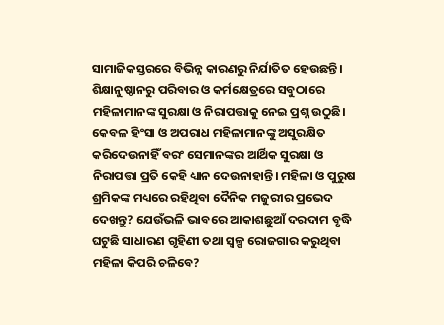ସାମାଜିକସ୍ତରରେ ବିଭିନ୍ନ କାରଣରୁ ନିର୍ଯାତିତ ହେଉଛନ୍ତି। ଶିକ୍ଷାନୁଷ୍ଠାନରୁ ପରିବାର ଓ କର୍ମକ୍ଷେତ୍ରରେ ସବୁଠାରେ ମହିଳାମାନଙ୍କ ସୁରକ୍ଷା ଓ ନିରାପତ୍ତାକୁ ନେଇ ପ୍ରଶ୍ନ ଉଠୁଛି। କେବଳ ହିଂସା ଓ ଅପରାଧ ମହିଳାମାନଙ୍କୁ ଅସୁରକ୍ଷିତ କରିଦେଉନାହିଁ ବରଂ ସେମାନଙ୍କର ଆର୍ଥିକ ସୁରକ୍ଷା ଓ ନିରାପତ୍ତା ପ୍ରତି କେହି ଧ୍ୟାନ ଦେଉନାହାନ୍ତି। ମହିଳା ଓ ପୁରୁଷ ଶ୍ରମିକଙ୍କ ମଧ୍ୟରେ ରହିଥିବା ଦୈନିକ ମଜୁରୀର ପ୍ରଭେଦ ଦେଖନ୍ତୁ? ଯେଉଁଭଳି ଭାବରେ ଆକାଶଛୁଆଁ ଦରଦାମ ବୃଦ୍ଧି ଘଟୁଛି ସାଧାରଣ ଗୃହିଣୀ ତଥା ସ୍ୱଳ୍ପ ରୋଜଗାର କରୁଥିବା ମହିଳା କିପରି ଚଳିବେ?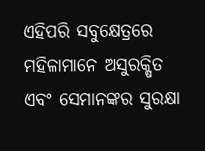ଏହିପରି ସବୁକ୍ଷେତ୍ରରେ ମହିଳାମାନେ ଅସୁରକ୍ଷିତ ଏବଂ ସେମାନଙ୍କର ସୁରକ୍ଷା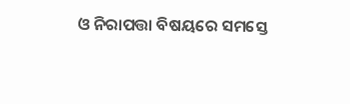ଓ ନିରାପତ୍ତା ବିଷୟରେ ସମସ୍ତେ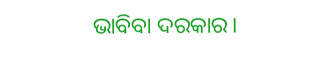ଭାବିବା ଦରକାର।